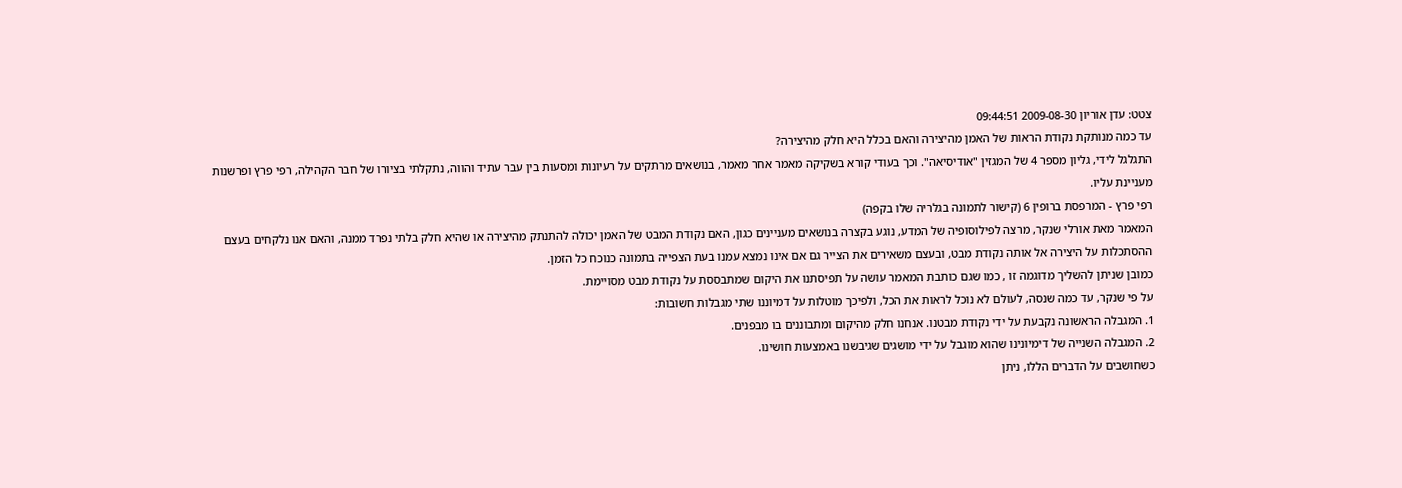צטט: עדן אוריון 2009-08-30 09:44:51
עד כמה מנותקת נקודת הראות של האמן מהיצירה והאם בכלל היא חלק מהיצירה?
התגלגל לידי, גליון מספר 4 של המגזין "אודיסיאה". וכך בעודי קורא בשקיקה מאמר אחר מאמר, בנושאים מרתקים על רעיונות ומסעות בין עבר עתיד והווה, נתקלתי בציורו של חבר הקהילה, רפי פרץ ופרשנות מעניינת עליו.
רפי פרץ - המרפסת ברופין 6 (קישור לתמונה בגלריה שלו בקפה)
המאמר מאת אורלי שנקר, מרצה לפילוסופיה של המדע, נוגע בקצרה בנושאים מעניינים כגון, האם נקודת המבט של האמן יכולה להתנתק מהיצירה או שהיא חלק בלתי נפרד ממנה, והאם אנו נלקחים בעצם ההסתכלות על היצירה אל אותה נקודת מבט, ובעצם משאירים את הצייר גם אם אינו נמצא עמנו בעת הצפייה בתמונה כנוכח כל הזמן.
כמובן שניתן להשליך מדוגמה זו , כמו שגם כותבת המאמר עושה על תפיסתנו את היקום שמתבססת על נקודת מבט מסויימת.
על פי שנקר, עד כמה שנסה, לעולם לא נוכל לראות את הכל, ולפיכך מוטלות על דמיוננו שתי מגבלות חשובות:
1. המגבלה הראשונה נקבעת על ידי נקודת מבטנו. אנחנו חלק מהיקום ומתבוננים בו מבפנים.
2. המגבלה השנייה של דימיונינו שהוא מוגבל על ידי מושגים שגיבשנו באמצעות חושינו.
כשחושבים על הדברים הללו, ניתן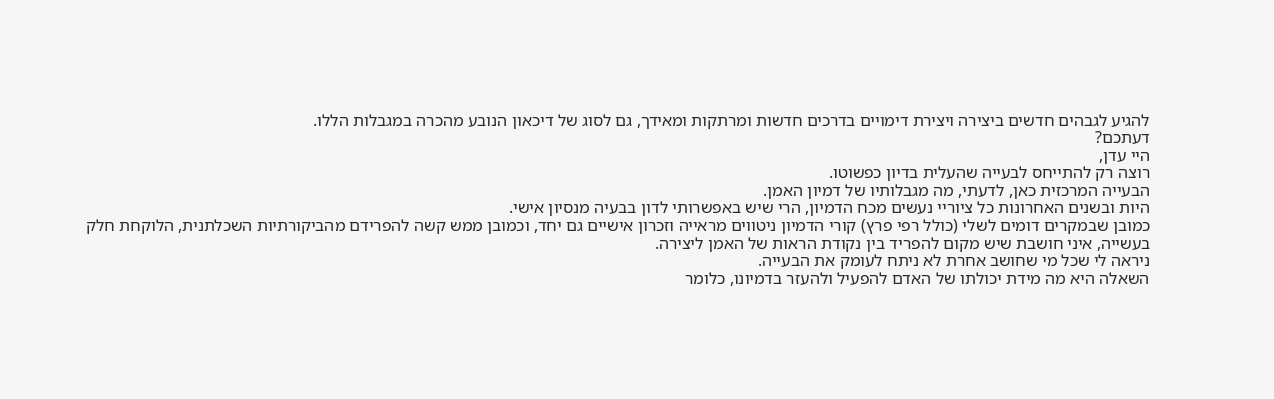להגיע לגבהים חדשים ביצירה ויצירת דימויים בדרכים חדשות ומרתקות ומאידך, גם לסוג של דיכאון הנובע מהכרה במגבלות הללו.
דעתכם?
היי עדן,
רוצה רק להתייחס לבעייה שהעלית בדיון כפשוטו.
הבעייה המרכזית כאן, לדעתי, מה מגבלותיו של דמיון האמן.
היות ובשנים האחרונות כל ציוריי נעשים מכח הדמיון, הרי שיש באפשרותי לדון בבעיה מנסיון אישי.
כמובן שבמקרים דומים לשלי (כולל רפי פרץ) קורי הדמיון ניטווים מראייה וזכרון אישיים גם יחד, וכמובן ממש קשה להפרידם מהביקורתיות השכלתנית, הלוקחת חלק בעשייה, איני חושבת שיש מקום להפריד בין נקודת הראות של האמן ליצירה.
ניראה לי שכל מי שחושב אחרת לא ניתח לעומק את הבעייה.
השאלה היא מה מידת יכולתו של האדם להפעיל ולהעזר בדמיונו, כלומר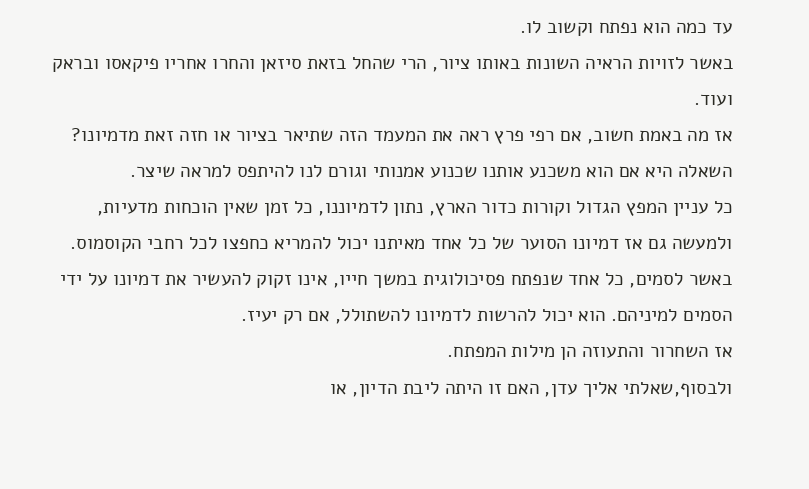עד כמה הוא נפתח וקשוב לו.
באשר לזויות הראיה השונות באותו ציור, הרי שהחל בזאת סיזאן והחרו אחריו פיקאסו ובראק ועוד.
אז מה באמת חשוב, אם רפי פרץ ראה את המעמד הזה שתיאר בציור או חזה זאת מדמיונו? השאלה היא אם הוא משכנע אותנו שכנוע אמנותי וגורם לנו להיתפס למראה שיצר.
כל עניין המפץ הגדול וקורות כדור הארץ, נתון לדמיוננו, כל זמן שאין הוכחות מדעיות, ולמעשה גם אז דמיונו הסוער של כל אחד מאיתנו יכול להמריא כחפצו לכל רחבי הקוסמוס.
באשר לסמים, כל אחד שנפתח פסיכולוגית במשך חייו, אינו זקוק להעשיר את דמיונו על ידי הסמים למיניהם. הוא יכול להרשות לדמיונו להשתולל, אם רק יעיז.
אז השחרור והתעוזה הן מילות המפתח.
ולבסוף,שאלתי אליך עדן, האם זו היתה ליבת הדיון, או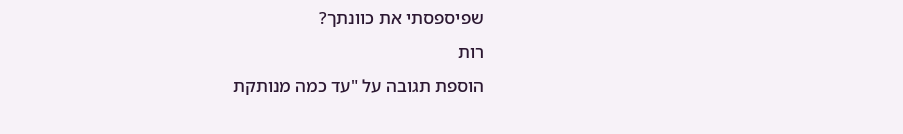שפיספסתי את כוונתך?
רות
הוספת תגובה על "עד כמה מנותקת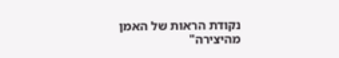נקודת הראות של האמן מהיצירה"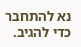נא להתחבר כדי להגיב.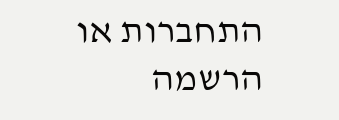התחברות או הרשמה